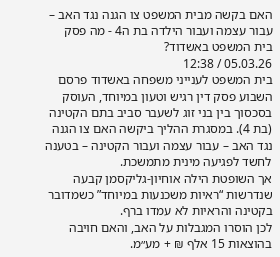האם בקשה מבית המשפט צו הגנה נגד האב – עבור עצמה ועבור הילדה בת ה4 - מה פסק בית המשפט באשדוד?
05.03.26 / 12:38
בית המשפט לענייני משפחה באשדוד פרסם השבוע פסק דין רגיש וטעון במיוחד, העוסק בסכסוך בין בני זוג לשעבר סביב בתם הקטינה (בת 4). במסגרת ההליך ביקשה האם צו הגנה נגד האב – עבור עצמה ועבור הקטינה – בטענה לחשד לפגיעה מינית מתמשכת.
אך השופטת הילה אוחיון-גליקסמן קבעה שנדרשות “ראיות משכנעות במיוחד” כשמדובר בקטינה והראיות לא עמדו ברף.
לכן הוסרו המגבלות על האב, והאם חויבה בהוצאות 15 אלף ₪ + מע״מ.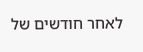לאחר חודשים של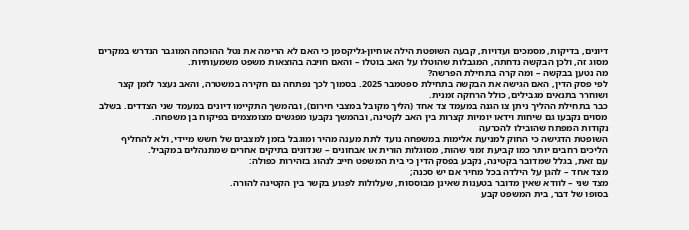דיונים, בדיקות, מסמכים ועדויות, קבעה השופטת הילה אוחיון-גליקסמן כי האם לא הרימה את נטל ההוכחה המוגבר הנדרש במקרים מסוג זה, ולכן הבקשה נדחתה, המגבלות שהוטלו על האב בוטלו – והאם חויבה בהוצאות משפט משמעותיות.
מה נטען בבקשה – ומה קרה בתחילת הפרשה?
לפי פסק הדין, האם הגישה את הבקשה בתחילת ספטמבר 2025. בסמוך לכך נפתחה גם חקירה במשטרה, והאב נעצר לזמן קצר ושוחרר בתנאים מגבילים, כולל הרחקה זמנית.
כבר בתחילת ההליך ניתן צו הגנה במעמד צד אחד (הליך מקובל במצבי חירום), ובהמשך התקיימו דיונים במעמד שני הצדדים. בשלב מסוים נקבעו גם שיחות וידאו יומיות קצרות בין האב לקטינה, ובהמשך נקבעו מפגשים מצומצמים בפיקוח בן משפחה.
נקודות המפתח שהובילו להכרעה
השופטת הדגישה כי החוק למניעת אלימות במשפחה נועד לתת מענה מהיר ומוגבל בזמן למצבים של חשש מיידי, ולא להחליף הליכים רחבים יותר כמו קביעת זמני שהות, מסוגלות הורית או אבחונים – שנדונים בתיקים אחרים שמתנהלים במקביל.
עם זאת, בגלל שמדובר בקטינה, נקבע בפסק הדין כי בית המשפט חייב לנהוג בזהירות כפולה:
מצד אחד – להגן על הילדה בכל מחיר אם יש סכנה;
מצד שני – לוודא שאין מדובר בטענות שאינן מבוססות, שעלולות לפגוע בקשר בין הקטינה להורה.
בסופו של דבר, בית המשפט קבע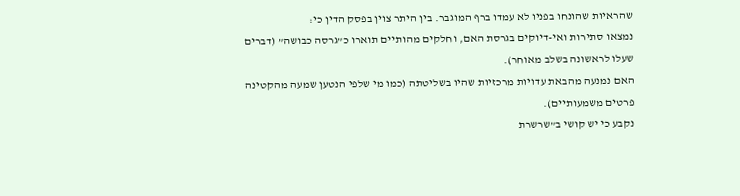שהראיות שהונחו בפניו לא עמדו ברף המוגבר. בין היתר צוין בפסק הדין כי:
נמצאו סתירות ואי-דיוקים בגרסת האם, וחלקים מהותיים תוארו כ”גרסה כבושה” (דברים שעלו לראשונה בשלב מאוחר).
האם נמנעה מהבאת עדויות מרכזיות שהיו בשליטתה (כמו מי שלפי הנטען שמעה מהקטינה פרטים משמעותיים).
נקבע כי יש קושי ב”שרשרת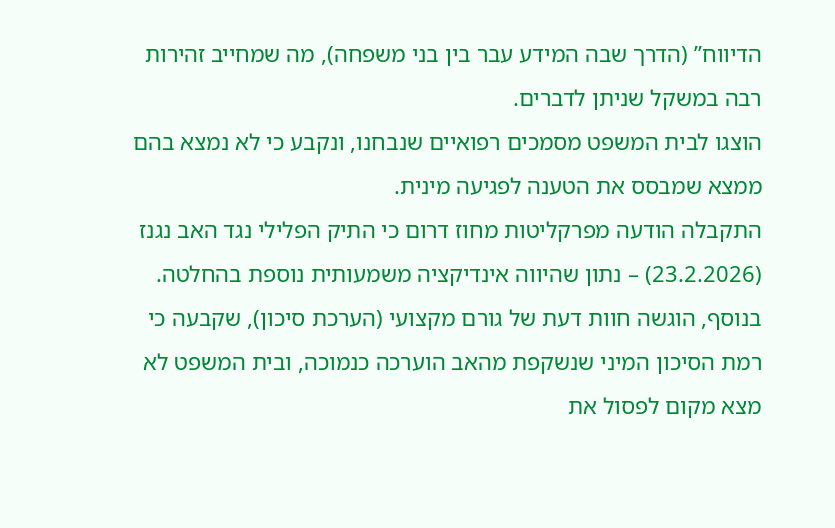הדיווח” (הדרך שבה המידע עבר בין בני משפחה), מה שמחייב זהירות רבה במשקל שניתן לדברים.
הוצגו לבית המשפט מסמכים רפואיים שנבחנו, ונקבע כי לא נמצא בהם ממצא שמבסס את הטענה לפגיעה מינית.
התקבלה הודעה מפרקליטות מחוז דרום כי התיק הפלילי נגד האב נגנז (23.2.2026) – נתון שהיווה אינדיקציה משמעותית נוספת בהחלטה.
בנוסף, הוגשה חוות דעת של גורם מקצועי (הערכת סיכון), שקבעה כי רמת הסיכון המיני שנשקפת מהאב הוערכה כנמוכה, ובית המשפט לא מצא מקום לפסול את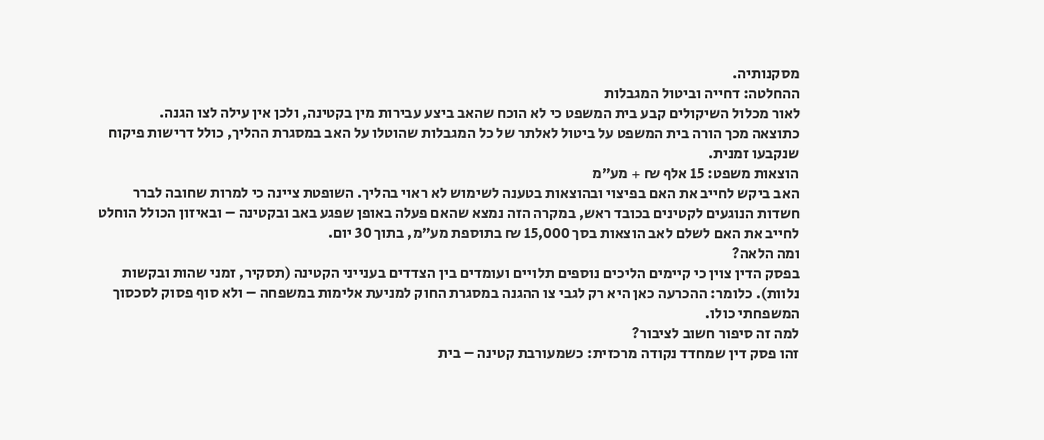מסקנותיה.
ההחלטה: דחייה וביטול המגבלות
לאור מכלול השיקולים קבע בית המשפט כי לא הוכח שהאב ביצע עבירות מין בקטינה, ולכן אין עילה לצו הגנה.
כתוצאה מכך הורה בית המשפט על ביטול לאלתר של כל המגבלות שהוטלו על האב במסגרת ההליך, כולל דרישות פיקוח שנקבעו זמנית.
הוצאות משפט: 15 אלף ₪ + מע״מ
האב ביקש לחייב את האם בפיצוי ובהוצאות בטענה לשימוש לא ראוי בהליך. השופטת ציינה כי למרות שחובה לברר חשדות הנוגעים לקטינים בכובד ראש, במקרה הזה נמצא שהאם פעלה באופן שפגע באב ובקטינה – ובאיזון הכולל הוחלט לחייב את האם לשלם לאב הוצאות בסך 15,000 ₪ בתוספת מע״מ, בתוך 30 יום.
ומה הלאה?
בפסק הדין צוין כי קיימים הליכים נוספים תלויים ועומדים בין הצדדים בענייני הקטינה (תסקיר, זמני שהות ובקשות נלוות). כלומר: ההכרעה כאן היא רק לגבי צו ההגנה במסגרת החוק למניעת אלימות במשפחה – ולא סוף פסוק לסכסוך המשפחתי כולו.
למה זה סיפור חשוב לציבור?
זהו פסק דין שמחדד נקודה מרכזית: כשמעורבת קטינה – בית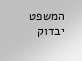המשפט יבדוק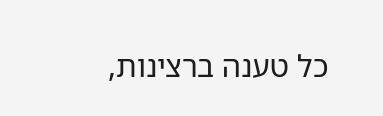כל טענה ברצינות,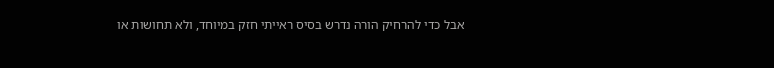אבל כדי להרחיק הורה נדרש בסיס ראייתי חזק במיוחד, ולא תחושות או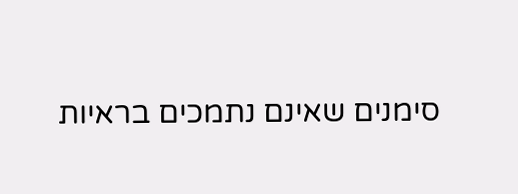סימנים שאינם נתמכים בראיות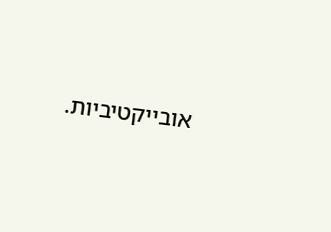אובייקטיביות.